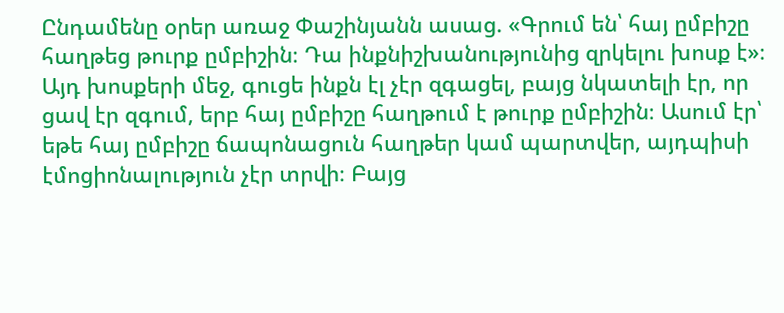Ընդամենը օրեր առաջ Փաշինյանն ասաց. «Գրում են՝ հայ ըմբիշը հաղթեց թուրք ըմբիշին։ Դա ինքնիշխանությունից զրկելու խոսք է»։ Այդ խոսքերի մեջ, գուցե ինքն էլ չէր զգացել, բայց նկատելի էր, որ ցավ էր զգում, երբ հայ ըմբիշը հաղթում է թուրք ըմբիշին։ Ասում էր՝ եթե հայ ըմբիշը ճապոնացուն հաղթեր կամ պարտվեր, այդպիսի էմոցիոնալություն չէր տրվի։ Բայց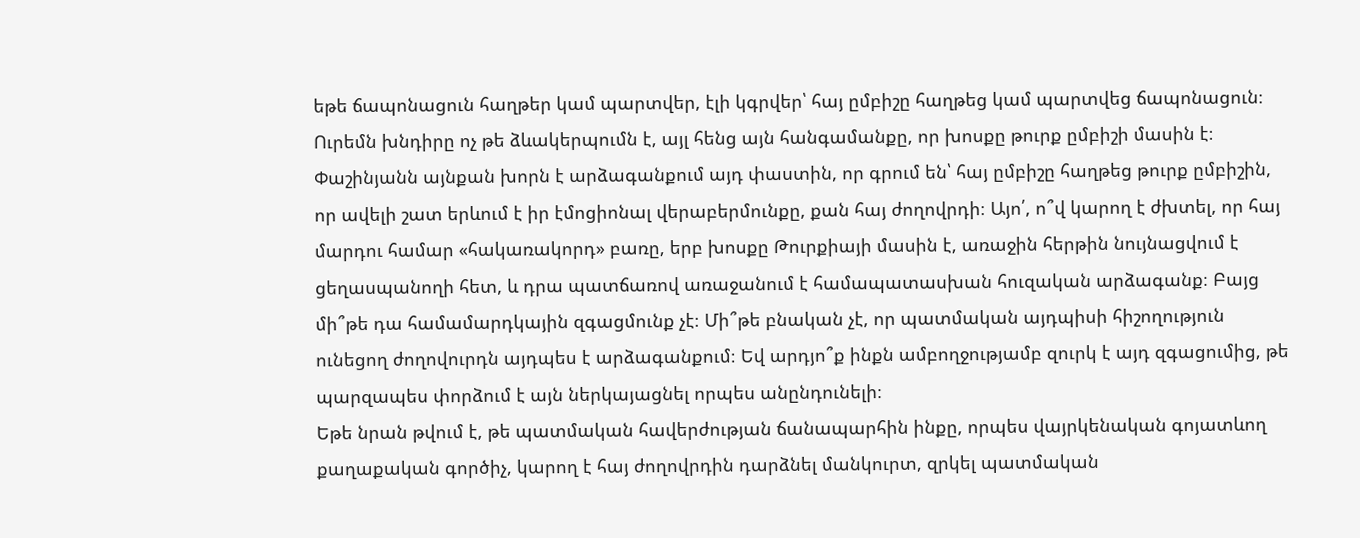եթե ճապոնացուն հաղթեր կամ պարտվեր, էլի կգրվեր՝ հայ ըմբիշը հաղթեց կամ պարտվեց ճապոնացուն։ Ուրեմն խնդիրը ոչ թե ձևակերպումն է, այլ հենց այն հանգամանքը, որ խոսքը թուրք ըմբիշի մասին է։
Փաշինյանն այնքան խորն է արձագանքում այդ փաստին, որ գրում են՝ հայ ըմբիշը հաղթեց թուրք ըմբիշին, որ ավելի շատ երևում է իր էմոցիոնալ վերաբերմունքը, քան հայ ժողովրդի։ Այո՛, ո՞վ կարող է ժխտել, որ հայ մարդու համար «հակառակորդ» բառը, երբ խոսքը Թուրքիայի մասին է, առաջին հերթին նույնացվում է ցեղասպանողի հետ, և դրա պատճառով առաջանում է համապատասխան հուզական արձագանք։ Բայց մի՞թե դա համամարդկային զգացմունք չէ։ Մի՞թե բնական չէ, որ պատմական այդպիսի հիշողություն ունեցող ժողովուրդն այդպես է արձագանքում։ Եվ արդյո՞ք ինքն ամբողջությամբ զուրկ է այդ զգացումից, թե պարզապես փորձում է այն ներկայացնել որպես անընդունելի։
Եթե նրան թվում է, թե պատմական հավերժության ճանապարհին ինքը, որպես վայրկենական գոյատևող քաղաքական գործիչ, կարող է հայ ժողովրդին դարձնել մանկուրտ, զրկել պատմական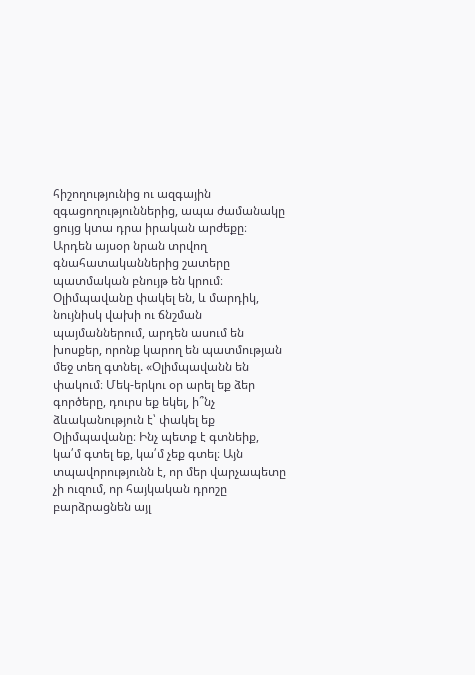հիշողությունից ու ազգային զգացողություններից, ապա ժամանակը ցույց կտա դրա իրական արժեքը։ Արդեն այսօր նրան տրվող գնահատականներից շատերը պատմական բնույթ են կրում։
Օլիմպավանը փակել են, և մարդիկ, նույնիսկ վախի ու ճնշման պայմաններում, արդեն ասում են խոսքեր, որոնք կարող են պատմության մեջ տեղ գտնել. «Օլիմպավանն են փակում։ Մեկ-երկու օր արել եք ձեր գործերը, դուրս եք եկել, ի՞նչ ձևականություն է՝ փակել եք Օլիմպավանը։ Ինչ պետք է գտնեիք, կա՛մ գտել եք, կա՛մ չեք գտել։ Այն տպավորությունն է, որ մեր վարչապետը չի ուզում, որ հայկական դրոշը բարձրացնեն այլ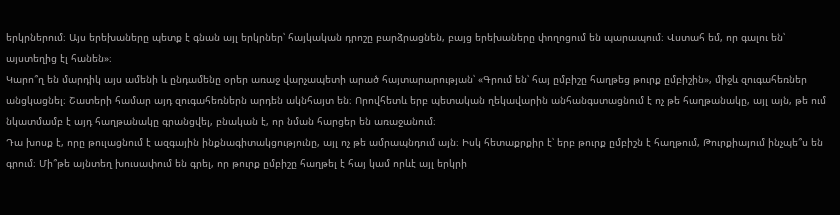երկրներում։ Այս երեխաները պետք է գնան այլ երկրներ՝ հայկական դրոշը բարձրացնեն, բայց երեխաները փողոցում են պարապում։ Վստահ եմ, որ գալու են՝ այստեղից էլ հանեն»։
Կարո՞ղ են մարդիկ այս ամենի և ընդամենը օրեր առաջ վարչապետի արած հայտարարության՝ «Գրում են՝ հայ ըմբիշը հաղթեց թուրք ըմբիշին», միջև զուգահեռներ անցկացնել։ Շատերի համար այդ զուգահեռներն արդեն ակնհայտ են։ Որովհետև երբ պետական ղեկավարին անհանգստացնում է ոչ թե հաղթանակը, այլ այն, թե ում նկատմամբ է այդ հաղթանակը գրանցվել, բնական է, որ նման հարցեր են առաջանում։
Դա խոսք է, որը թուլացնում է ազգային ինքնագիտակցությունը, այլ ոչ թե ամրապնդում այն։ Իսկ հետաքրքիր է՝ երբ թուրք ըմբիշն է հաղթում, Թուրքիայում ինչպե՞ս են գրում։ Մի՞թե այնտեղ խուսափում են գրել, որ թուրք ըմբիշը հաղթել է հայ կամ որևէ այլ երկրի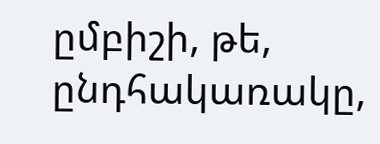ըմբիշի, թե, ընդհակառակը,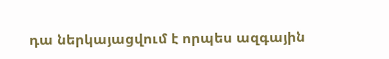դա ներկայացվում է որպես ազգային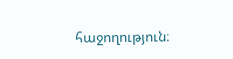հաջողություն։